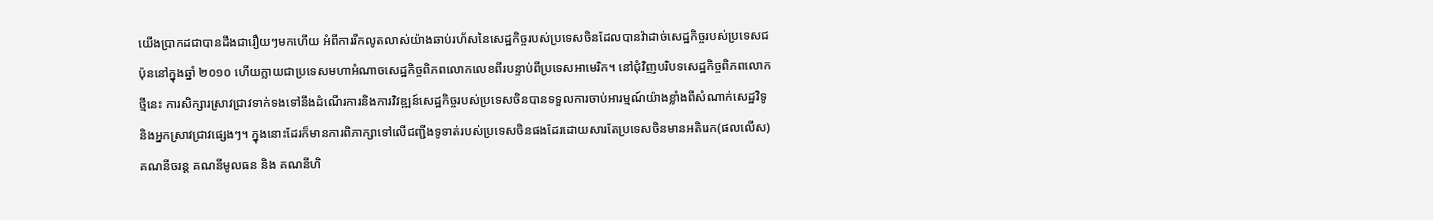យើងប្រាកដជាបានដឹងជារឿយៗមកហើយ អំពីការរីកលូតលាស់យ៉ាងឆាប់រហ័សនៃសេដ្ឋកិច្ចរបស់ប្រទេសចិនដែលបានវ៉ាដាច់សេដ្ឋកិច្ចរបស់ប្រទេសជប៉ុននៅក្នុងឆ្នាំ ២០១០ ហើយក្លាយជាប្រទេសមហាអំណាចសេដ្ឋកិច្ចពិភពលោកលេខពីរបន្ទាប់ពីប្រទេសអាមេរិក។ នៅជុំវិញបរិបទសេដ្ឋកិច្ចពិភពលោកថ្មីនេះ ការសិក្សារស្រាវជ្រាវទាក់ទងទៅនឹងដំណើរការនិងការវិវឌ្ឍន៍សេដ្ឋកិច្ចរបស់ប្រទេសចិនបានទទួលការចាប់អារម្មណ៍យ៉ាងខ្លាំងពីសំណាក់សេដ្ឋវិទូនិងអ្នកស្រាវជ្រាវផ្សេងៗ។ ក្នុងនោះដែរក៏មានការពិភាក្សាទៅលើជញ្ជីងទូទាត់របស់ប្រទេសចិនផងដែរដោយសារតែប្រទេសចិនមានអតិរេក(ផលលើស)គណនីចរន្ត គណនីមូលធន និង គណនីហិ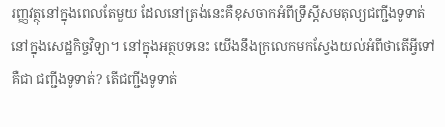រញ្ញវត្ថុនៅក្នុងពេលតែមួយ ដែលនៅត្រង់នេះគឺខុសចាកអំពីទ្រឹស្តីសមតុល្យជញ្ជីងទូទាត់នៅក្នុងសេដ្ឋកិច្ចវិទ្យា។ នៅក្នុងអត្ថបទនេះ យើងនឹងក្រលេកមកស្វែងយល់អំពីថាតើអ្វីទៅគឺជា ជញ្ជីងទូទាត់? តើជញ្ជីងទូទាត់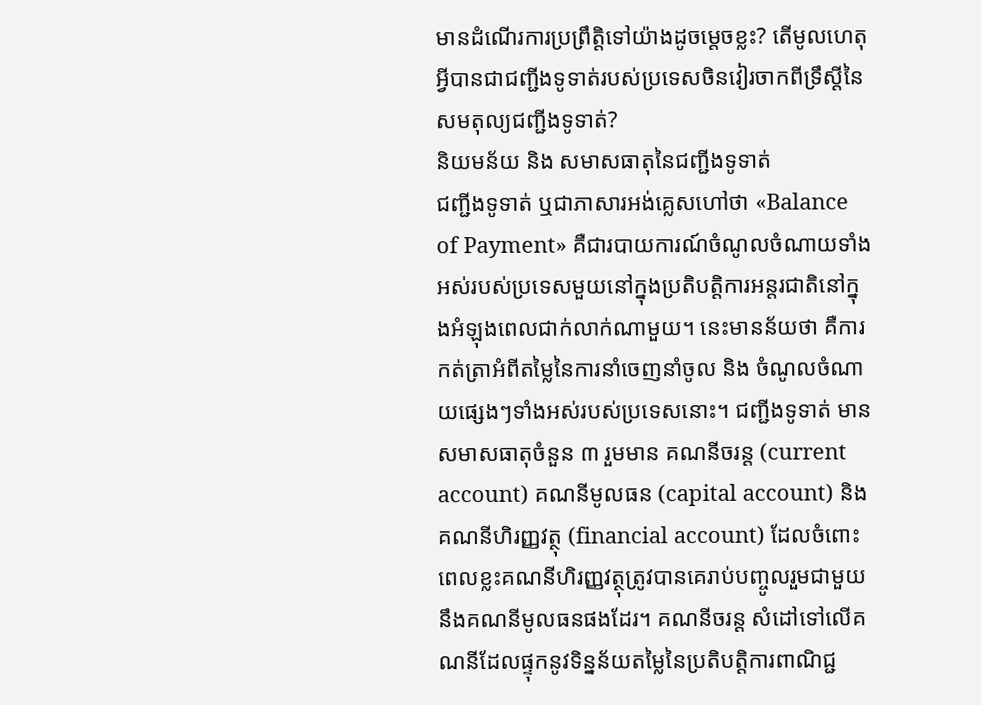មានដំណើរការប្រព្រឹត្តិទៅយ៉ាងដូចម្តេចខ្លះ? តើមូលហេតុអ្វីបានជាជញ្ជីងទូទាត់របស់ប្រទេសចិនវៀរចាកពីទ្រឹស្តីនៃសមតុល្យជញ្ជីងទូទាត់?
និយមន័យ និង សមាសធាតុនៃជញ្ជីងទូទាត់
ជញ្ជីងទូទាត់ ឬជាភាសារអង់គ្លេសហៅថា «Balance of Payment» គឺជារបាយការណ៍ចំណូលចំណាយទាំងអស់របស់ប្រទេសមួយនៅក្នុងប្រតិបត្តិការអន្តរជាតិនៅក្នុងអំឡុងពេលជាក់លាក់ណាមួយ។ នេះមានន័យថា គឺការកត់ត្រាអំពីតម្លៃនៃការនាំចេញនាំចូល និង ចំណូលចំណាយផ្សេងៗទាំងអស់របស់ប្រទេសនោះ។ ជញ្ជីងទូទាត់ មានសមាសធាតុចំនួន ៣ រួមមាន គណនីចរន្ត (current account) គណនីមូលធន (capital account) និង គណនីហិរញ្ញវត្ថុ (financial account) ដែលចំពោះពេលខ្លះគណនីហិរញ្ញវត្ថុត្រូវបានគេរាប់បញ្ចូលរួមជាមួយនឹងគណនីមូលធនផងដែរ។ គណនីចរន្ត សំដៅទៅលើគណនីដែលផ្ទុកនូវទិន្នន័យតម្លៃនៃប្រតិបត្តិការពាណិជ្ជ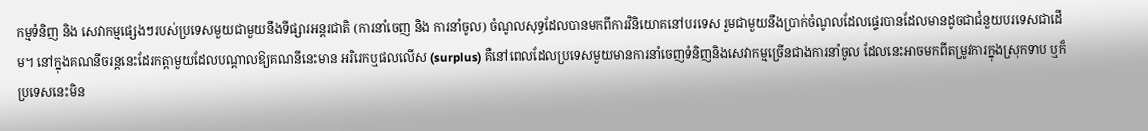កម្មទំនិញ និង សេវាកម្មផ្សេងៗរបស់ប្រទេសមួយជាមួយនឹងទីផ្សារអន្តរជាតិ (ការនាំចេញ និង ការនាំចូល) ចំណូលសុទ្ធដែលបានមកពីការវិនិយោគនៅបរទេស រួមជាមួយនឹងប្រាក់ចំណូលដែលផ្ទេរបានដែលមានដូចជាជំនួយបរទេសជាដើម។ នៅក្នុងគណនីចរន្តនេះដែរកត្តាមួយដែលបណ្តាលឱ្យគណនីនេះមាន អរិរេកឬផលលើស (surplus) គឺនៅពេលដែលប្រទេសមួយមានការនាំចេញទំនិញនិងសេវាកម្មច្រើនជាងការនាំចូល ដែលនេះអាចមកពីតម្រូវការក្នុងស្រុកទាប ឬក៏ប្រទេសនេះមិន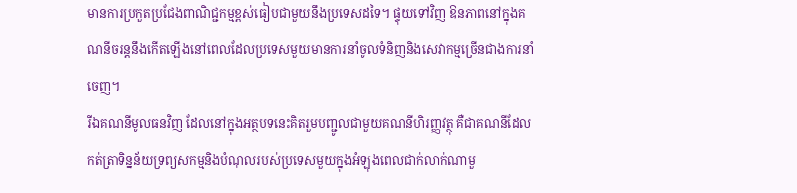មានការប្រកួតប្រជែងពាណិជ្ជកម្មខ្ពស់ធៀបជាមួយនឹងប្រទេសដទៃ។ ផ្ទុយទៅវិញ ឱនភាពនៅក្នុងគណនីចរន្តនឹងកើតឡើងនៅពេលដែលប្រទេសមួយមានការនាំចូលទំនិញនិងសេវាកម្មច្រើនជាងការនាំចេញ។
រីឯគណនីមូលធនវិញ ដែលនៅក្នុងអត្ថបទនេះគិតរួមបញ្ជូលជាមួយគណនីហិរញ្ញវត្ថុ គឺជាគណនីដែលកត់ត្រាទិន្នន័យទ្រព្យសកម្មនិងបំណុលរបស់ប្រទេសមួយក្នុងអំឡុងពេលជាក់លាក់ណាមួ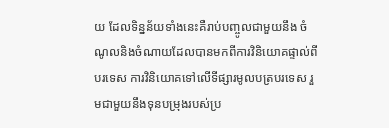យ ដែលទិន្នន័យទាំងនេះគឺរាប់បញ្ចូលជាមួយនឹង ចំណូលនិងចំណាយដែលបានមកពីការវិនិយោគផ្ទាល់ពីបរទេស ការវិនិយោគទៅលើទីផ្សារមូលបត្របរទេស រួមជាមួយនឹងទុនបម្រុងរបស់ប្រ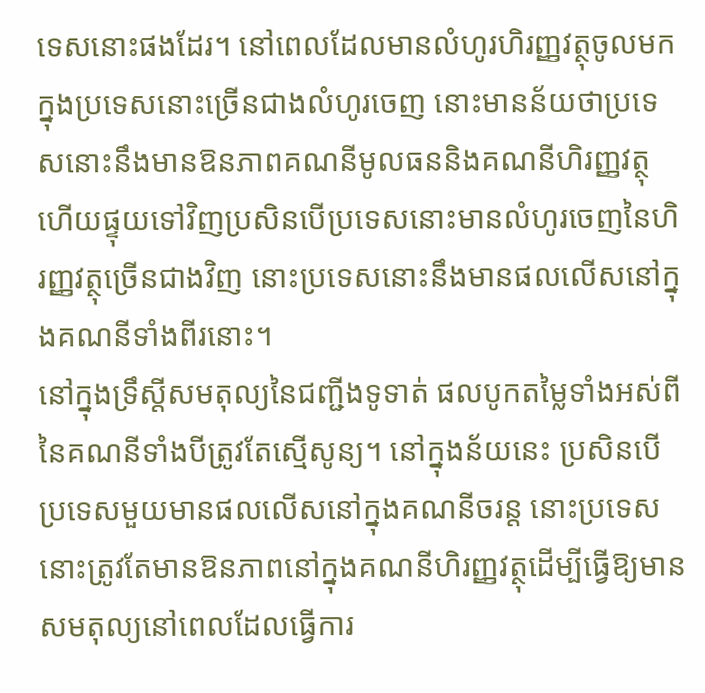ទេសនោះផងដែរ។ នៅពេលដែលមានលំហូរហិរញ្ញវត្ថុចូលមកក្នុងប្រទេសនោះច្រើនជាងលំហូរចេញ នោះមានន័យថាប្រទេសនោះនឹងមានឱនភាពគណនីមូលធននិងគណនីហិរញ្ញវត្ថុ ហើយផ្ទុយទៅវិញប្រសិនបើប្រទេសនោះមានលំហូរចេញនៃហិរញ្ញវត្ថុច្រើនជាងវិញ នោះប្រទេសនោះនឹងមានផលលើសនៅក្នុងគណនីទាំងពីរនោះ។
នៅក្នុងទ្រឹស្តីសមតុល្យនៃជញ្ជីងទូទាត់ ផលបូកតម្លៃទាំងអស់ពីនៃគណនីទាំងបីត្រូវតែស្មើសូន្យ។ នៅក្នុងន័យនេះ ប្រសិនបើប្រទេសមួយមានផលលើសនៅក្នុងគណនីចរន្ត នោះប្រទេសនោះត្រូវតែមានឱនភាពនៅក្នុងគណនីហិរញ្ញវត្ថុដើម្បីធ្វើឱ្យមានសមតុល្យនៅពេលដែលធ្វើការ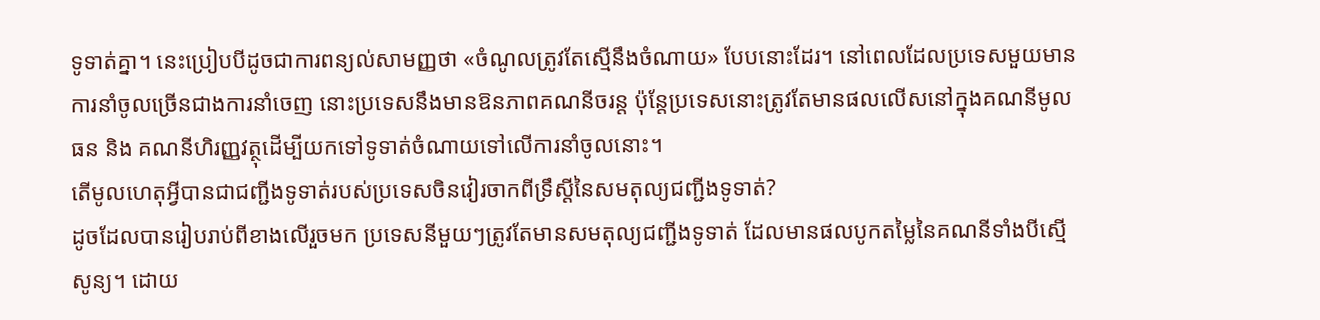ទូទាត់គ្នា។ នេះប្រៀបបីដូចជាការពន្យល់សាមញ្ញថា «ចំណូលត្រូវតែស្មើនឹងចំណាយ» បែបនោះដែរ។ នៅពេលដែលប្រទេសមួយមានការនាំចូលច្រើនជាងការនាំចេញ នោះប្រទេសនឹងមានឱនភាពគណនីចរន្ត ប៉ុន្តែប្រទេសនោះត្រូវតែមានផលលើសនៅក្នុងគណនីមូលធន និង គណនីហិរញ្ញវត្ថុដើម្បីយកទៅទូទាត់ចំណាយទៅលើការនាំចូលនោះ។
តើមូលហេតុអ្វីបានជាជញ្ជីងទូទាត់របស់ប្រទេសចិនវៀរចាកពីទ្រឹស្តីនៃសមតុល្យជញ្ជីងទូទាត់?
ដូចដែលបានរៀបរាប់ពីខាងលើរួចមក ប្រទេសនីមួយៗត្រូវតែមានសមតុល្យជញ្ជីងទូទាត់ ដែលមានផលបូកតម្លៃនៃគណនីទាំងបីស្មើសូន្យ។ ដោយ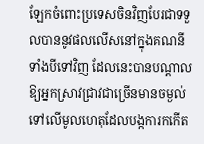ឡែកចំពោះប្រទេសចិនវិញបែរជាទទួលបាននូវផលលើសនៅក្នុងគណនីទាំងបីទៅវិញ ដែលនេះបានបណ្តាលឱ្យអ្នកស្រាវជ្រាវជាច្រើនមានចម្ងល់ទៅលើមូលហេតុដែលបង្កការកកើត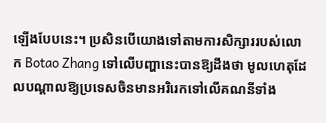ឡើងបែបនេះ។ ប្រសិនបើយោងទៅតាមការសិក្សាររបស់លោក Botao Zhang ទៅលើបញ្ហានេះបានឱ្យដឹងថា មូលហេតុដែលបណ្តាលឱ្យប្រទេសចិនមានអរិរេកទៅលើគណនីទាំង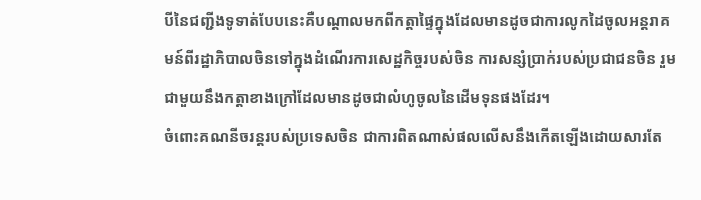បីនៃជញ្ជីងទូទាត់បែបនេះគឺបណ្តាលមកពីកត្តាផ្ទៃក្នុងដែលមានដូចជាការលូកដៃចូលអន្តរាគមន៍ពីរដ្ឋាភិបាលចិនទៅក្នុងដំណើរការសេដ្ឋកិច្ចរបស់ចិន ការសន្សំប្រាក់របស់ប្រជាជនចិន រួមជាមួយនឹងកត្តាខាងក្រៅដែលមានដូចជាលំហូចូលនៃដើមទុនផងដែរ។
ចំពោះគណនីចរន្តរបស់ប្រទេសចិន ជាការពិតណាស់ផលលើសនឹងកើតឡើងដោយសារតែ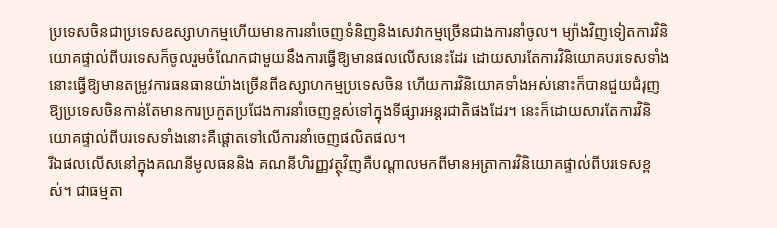ប្រទេសចិនជាប្រទេសឧស្សាហកម្មហើយមានការនាំចេញទំនិញនិងសេវាកម្មច្រើនជាងការនាំចូល។ ម្យ៉ាងវិញទៀតការវិនិយោគផ្ទាល់ពីបរទេសក៏ចូលរួមចំណែកជាមួយនឹងការធ្វើឱ្យមានផលលើសនេះដែរ ដោយសារតែការវិនិយោគបរទេសទាំងនោះធ្វើឱ្យមានតម្រូវការធនធានយ៉ាងច្រើនពីឧស្សាហកម្មប្រទេសចិន ហើយការវិនិយោគទាំងអស់នោះក៏បានជួយជំរុញឱ្យប្រទេសចិនកាន់តែមានការប្រកួតប្រជែងការនាំចេញខ្ពស់ទៅក្នុងទីផ្សារអន្តរជាតិផងដែរ។ នេះក៏ដោយសារតែការវិនិយោគផ្ទាល់ពីបរទេសទាំងនោះគឺផ្តោតទៅលើការនាំចេញផលិតផល។
រីឯផលលើសនៅក្នុងគណនីមូលធននិង គណនីហិរញ្ញវត្ថុវិញគឺបណ្តាលមកពីមានអត្រាការវិនិយោគផ្ទាល់ពីបរទេសខ្ពស់។ ជាធម្មតា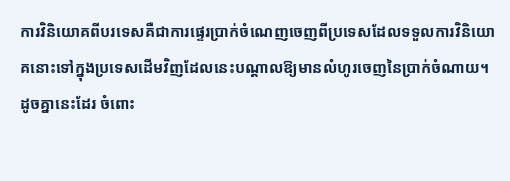ការវិនិយោគពីបរទេសគឺជាការផ្ទេរប្រាក់ចំណេញចេញពីប្រទេសដែលទទួលការវិនិយោគនោះទៅក្នុងប្រទេសដើមវិញដែលនេះបណ្តាលឱ្យមានលំហូរចេញនៃប្រាក់ចំណាយ។ ដូចគ្នានេះដែរ ចំពោះ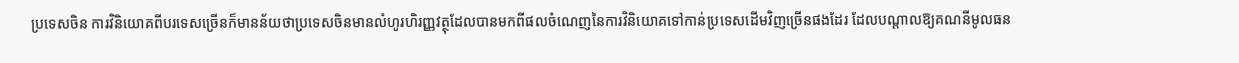ប្រទេសចិន ការវិនិយោគពីបរទេសច្រើនក៏មានន័យថាប្រទេសចិនមានលំហូរហិរញ្ញវត្ថុដែលបានមកពីផលចំណេញនៃការវិនិយោគទៅកាន់ប្រទេសដើមវិញច្រើនផងដែរ ដែលបណ្តាលឱ្យគណនីមូលធន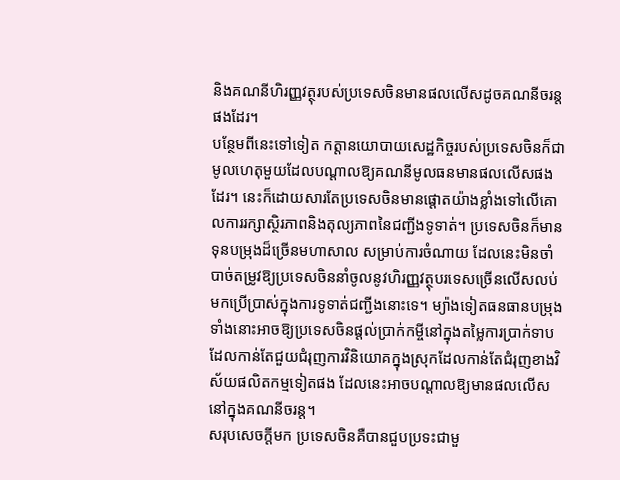និងគណនីហិរញ្ញវត្ថុរបស់ប្រទេសចិនមានផលលើសដូចគណនីចរន្តផងដែរ។
បន្ថែមពីនេះទៅទៀត កត្តានយោបាយសេដ្ឋកិច្ចរបស់ប្រទេសចិនក៏ជាមូលហេតុមួយដែលបណ្តាលឱ្យគណនីមូលធនមានផលលើសផងដែរ។ នេះក៏ដោយសារតែប្រទេសចិនមានផ្តោតយ៉ាងខ្លាំងទៅលើគោលការរក្សាស្ថិរភាពនិងតុល្យភាពនៃជញ្ជីងទូទាត់។ ប្រទេសចិនក៏មានទុនបម្រុងដ៏ច្រើនមហាសាល សម្រាប់ការចំណាយ ដែលនេះមិនចាំបាច់តម្រូវឱ្យប្រទេសចិននាំចូលនូវហិរញ្ញវត្ថុបរទេសច្រើនលើសលប់មកប្រើប្រាស់ក្នុងការទូទាត់ជញ្ជីងនោះទេ។ ម្យ៉ាងទៀតធនធានបម្រុងទាំងនោះអាចឱ្យប្រទេសចិនផ្តល់ប្រាក់កម្ចីនៅក្នុងតម្លៃការប្រាក់ទាបដែលកាន់តែជួយជំរុញការវិនិយោគក្នុងស្រុកដែលកាន់តែជំរុញខាងវិស័យផលិតកម្មទៀតផង ដែលនេះអាចបណ្តាលឱ្យមានផលលើសនៅក្នុងគណនីចរន្ត។
សរុបសេចក្តីមក ប្រទេសចិនគឺបានជួបប្រទះជាមួ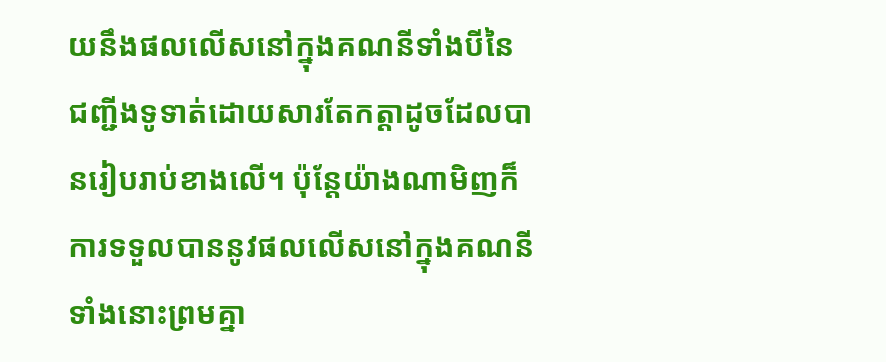យនឹងផលលើសនៅក្នុងគណនីទាំងបីនៃជញ្ជីងទូទាត់ដោយសារតែកត្តាដូចដែលបានរៀបរាប់ខាងលើ។ ប៉ុន្តែយ៉ាងណាមិញក៏ការទទួលបាននូវផលលើសនៅក្នុងគណនីទាំងនោះព្រមគ្នា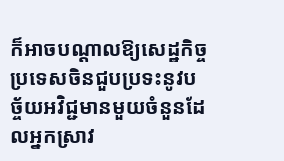ក៏អាចបណ្តាលឱ្យសេដ្ឋកិច្ចប្រទេសចិនជួបប្រទះនូវបច្ច័យអវិជ្ជមានមួយចំនួនដែលអ្នកស្រាវ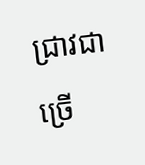ជ្រាវជាច្រើ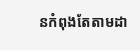នកំពុងតែតាមដា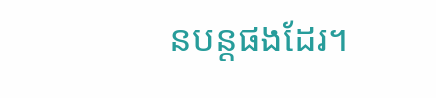នបន្តផងដែរ។